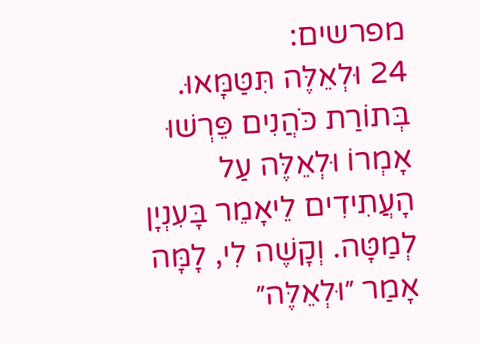מפרשים:
24 וּלְאֵלֶּה תִּטַּמָּאוּ. בְּתוֹרַת כֹּהֲנִים פֵּרְשׁוּ אָמְרוֹ וּלְאֵלֶּה עַל הָעֲתִידִים לֵיאָמֵר בָּעִנְיָן לְמַטָּה. וְקָשֶׁה לִי, לָמָּה אָמַר ״וּלְאֵלֶּה״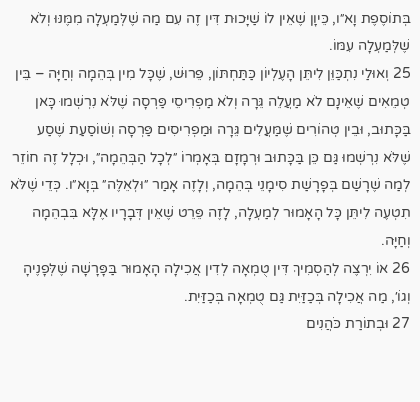בְּתוֹסֶפֶת וָא״ו, כֵּיוָן שֶׁאֵין לוֹ שַׁיָּכוּת דִּין זֶה עִם מַה שֶׁלְּמַעְלָה מִמֶּנּוּ וְלֹא שֶׁלְּמַעְלָה עִמּוֹ.
25 וְאוּלַי נִתְכַּוֵּן לִיתֵּן הָעֶלְיוֹן כַּתַּחְתּוֹן, פֵּרוּשׁ, שֶׁכָּל מִין בְּהֵמָה וְחַיָּה – בֵּין טְמֵאִים שֶׁאֵינָם לֹא מַעֲלֵה גֵּרָה וְלֹא מַפְרִיסֵי פַּרְסָה שֶׁלֹּא נִרְשְׁמוּ כָּאן בַּכָּתוּב, וּבֵין טְהוֹרִים שֶׁמַּעֲלִים גֵּרָה וּמַפְרִיסִים פַּרְסָה וְשׁוֹסַעַת שֶׁסַע שֶׁלֹּא נִרְשְׁמוּ גַּם כֵּן בַּכָּתוּב וּרְמָזָם בְּאָמְרוֹ ״לְכָל הַבְּהֵמָה״, וּכְלָל זֶה חוֹזֵר לְמַה שֶׁרָשַׁם בְּפָרָשַׁת סִימָנֵי בְּהֵמָה, וְלָזֶה אָמַר ״וּלְאֵלֶּה״ בְּוָא״ו. כְּדֵי שֶׁלֹּא תִטְעֶה לִיתֵּן כָּל הָאָמוּר לְמַעְלָה, לָזֶה פֵּרֵט שֶׁאֵין דְּבָרָיו אֶלָּא בִּבְהֵמָה וְחַיָּה.
26 אוֹ יִרְצֶה לְהַסְמִיךְ דִּין טֻמְאָה לְדִין אֲכִילָה הָאָמוּר בַּפָּרָשָׁה שֶׁלְּפָנֶיהָ וְגוֹ׳, מַה אֲכִילָה בְּכַזַּיִת גַּם טֻמְאָה בְּכַזַּיִת.
27 וּבְתוֹרַת כֹּהֲנִים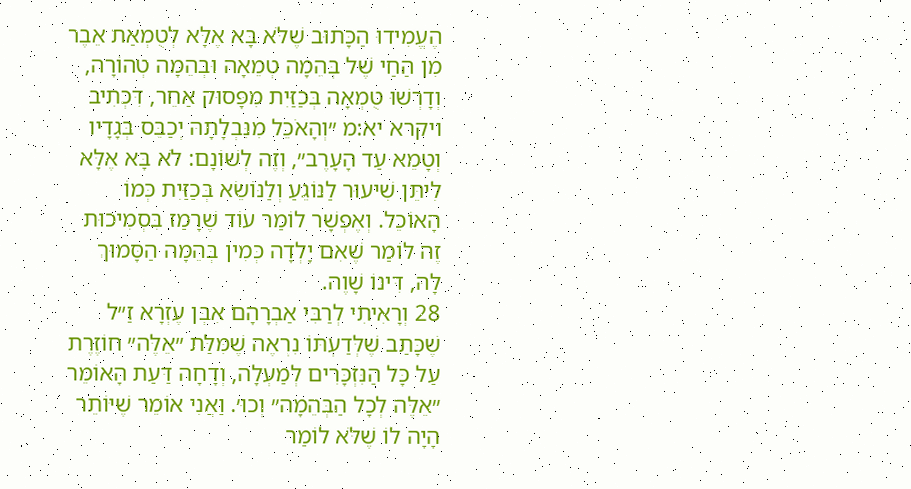הֶעֱמִידוּ הַכָּתוּב שֶׁלֹּא בָּא אֶלָּא לְטֻמְאַת אֵבֶר מִן הַחַי שֶׁל בְּהֵמָה טְמֵאָה וּבְהֵמָה טְהוֹרָה, וְדָרְשׁוּ טֻמְאָה בְּכַזַּיִת מִפָּסוּק אַחֵר, דִּכְתִיב ויקרא יא:מ ״וְהָאֹכֵל מִנִּבְלָתָהּ יְכַבֵּס בְּגָדָיו וְטָמֵא עַד הָעָרֶב״, וְזֶה לְשׁוֹנָם: לֹא בָּא אֶלָּא לִיתֵּן שִׁיעוּר לַנּוֹגֵעַ וְלַנּוֹשֵׂא בְּכַזַּיִת כְּמוֹ הָאוֹכֵל. וְאֶפְשָׁר לוֹמַר עוֹד שֶׁרָמַז בִּסְמִיכוּת זֶה לוֹמַר שֶׁאִם יָלְדָה כְּמִין בְּהֵמָה הַסָּמוּךְ לָהּ, דִּינוֹ שָׁוֶה.
28 וְרָאִיתִי לְרַבִּי אַבְרָהָם אִבְּן עֶזְרָא זַ״ל שֶׁכָּתַב שֶׁלְּדַעְתּוֹ נִרְאֶה שֶׁמִּלַּת ״אֵלֶּה״ חוֹזֶרֶת עַל כָּל הַנִּזְכָּרִים לְמַעְלָה, וְדָחָה דַּעַת הָאוֹמֵר ״אֵלֶּה לְכָל הַבְּהֵמָה״ וְכוּ׳. וַאֲנִי אוֹמֵר שֶׁיּוֹתֵר הָיָה לוֹ שֶׁלֹּא לוֹמַר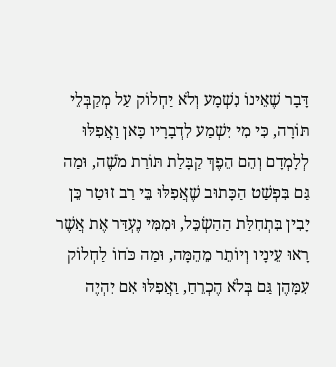דָּבָר שֶׁאֵינוֹ נִשְׁמָע וְלֹא יַחְלוֹק עַל מְקַבְּלֵי תּוֹרָה, כִּי מִי יִשְׁמַע לִדְבָרָיו כָּאן וַאֲפִלּוּ לְלָמְדָם וְהֵם הֵפֶךְ קַבָּלַת תּוֹרַת מֹשֶׁה, וּמַה גַּם בִּפְשַׁט הַכָּתוּב שֶׁאֲפִלּוּ בֵּי רַב זוּטַר כֵּן יָבִין בִּתְחִלַּת הַהַשְׂכֵּל, וּמִמִּי נֶעְדַּר אֶת אֲשֶׁר רָאוּ עֵינָיו וְיוֹתֵר מֵהֵמָּה, וּמַה כֹּחוֹ לַחְלוֹק עִמָּהֶן גַּם בְּלֹא הֶכְרֵחַ, וַאֲפִלּוּ אִם יִהְיֶה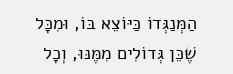הַמְּנַגְּדוֹ כַּיּוֹצֵא בּוֹ, וּמִכָּל שֶׁכֵּן גְּדוֹלִים מִמֶּנּוּ, וְכָל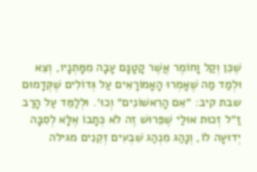שֶׁכֵּן וְקַל וָחוֹמֶר אֲשֶׁר קָטָנָּם עָבָה מִמָּתְנָיו, וְצֵא וּלְמַד מַה שֶׁאָמְרוּ הָאָמוֹרָאִים עַל גְּדוֹלִים שֶׁקְּדָמוּם שבת קיב: ״אִם הָרִאשׁוֹנִים״ וְכוּ׳. וּלְלַמֵּד עַל הָרַב זַ״ל זְכוּת אוּלַי שֶׁפֵּרוּשׁ זֶה לֹא כְּתָבוֹ אֶלָּא לְסִבָּה יְדוּעָה לוֹ, וְנָהַג מִנְהַג שִׁבְעִים זְקֵנִים מגילה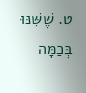ט. שֶׁשִּׁנּוּ בְּכַמָּה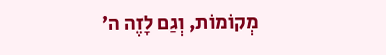מְקוֹמוֹת, וְגַם לָזֶה ה׳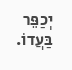יְכַפֵּר בַּעֲדוֹ.